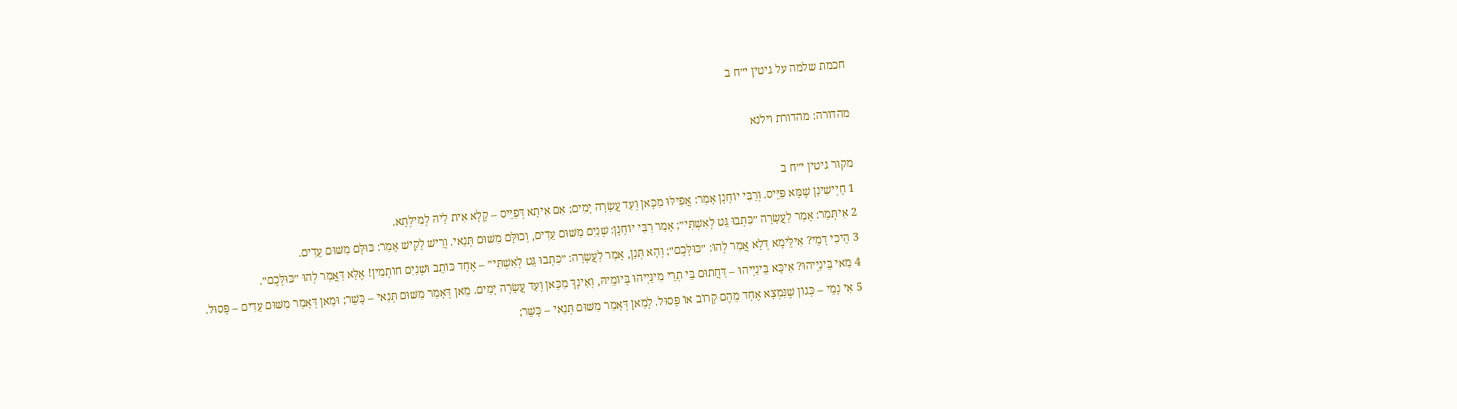חכמת שלמה על גיטין י״ח ב

מהדורה: מהדורת וילנא

מקור גיטין י״ח ב
1 חָיְישִׁינַן שֶׁמָּא פִּיֵּיס. וְרַבִּי יוֹחָנָן אָמַר: אֲפִילּוּ מִכָּאן וְעַד עֲשָׂרָה יָמִים; אִם אִיתָא דְּפַיֵּיס – קָלָא אִית לַיהּ לְמִילְּתָא.
2 אִיתְּמַר: אָמַר לַעֲשָׂרָה ״כִּתְבוּ גֵּט לְאִשְׁתִּי״; אָמַר רַבִּי יוֹחָנָן: שְׁנַיִם מִשּׁוּם עֵדִים, וְכוּלָּם מִשּׁוּם תְּנַאי. וְרֵישׁ לָקִישׁ אָמַר: כּוּלָּם מִשּׁוּם עֵדִים.
3 הֵיכִי דָמֵי? אִילֵּימָא דְּלָא אֲמַר לְהוּ: ״כּוּלְּכֶם״; וְהָא תְּנַן, אָמַר לַעֲשָׂרָה: ״כִּתְבוּ גֵּט לְאִשְׁתִּי״ – אֶחָד כּוֹתֵב וּשְׁנַיִם חוֹתְמִין! אֶלָּא דַּאֲמַר לְהוּ ״כּוּלְּכֶם״.
4 מַאי בֵּינַיְיהוּ? אִיכָּא בֵּינַיְיהוּ – דַּחֲתוּם בֵּי תְרֵי מִינַּיְיהוּ בְּיוֹמֵיהּ, וְאִינָךְ מִכָּאן וְעַד עֲשָׂרָה יָמִים. מַאן דְּאָמַר מִשּׁוּם תְּנַאי – כָּשֵׁר; וּמַאן דְּאָמַר מִשּׁוּם עֵדִים – פָּסוּל.
5 אִי נָמֵי – כְּגוֹן שֶׁנִּמְצָא אֶחָד מֵהֶם קָרוֹב אוֹ פָּסוּל. לְמַאן דְּאָמַר מִשּׁוּם תְּנַאי – כָּשֵׁר;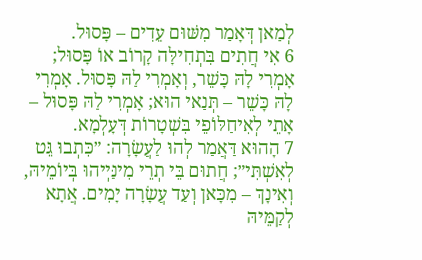לְמַאן דְּאָמַר מִשּׁוּם עֵדִים – פָּסוּל.
6 אִי חֲתִים בִּתְחִילָּה קָרוֹב אוֹ פָּסוּל; אָמְרִי לָהּ כָּשֵׁר, וְאָמְרִי לַהּ פָּסוּל. אָמְרִי לָהּ כָּשֵׁר – תְּנַאי הוּא; אָמְרִי לַהּ פָּסוּל – אָתֵי לְאִיחַלּוֹפֵי בִּשְׁטָרוֹת דְּעָלְמָא.
7 הָהוּא דַּאֲמַר לְהוּ לַעֲשָׂרָה: ״כִּתְבוּ גֵּט לְאִשְׁתִּי״; חֲתוּם בֵּי תְרֵי מִינַּיְיהוּ בְּיוֹמֵיהּ, וְאִינָךְ – מִכָּאן וְעַד עֲשָׂרָה יָמִים. אֲתָא לְקַמֵּיהּ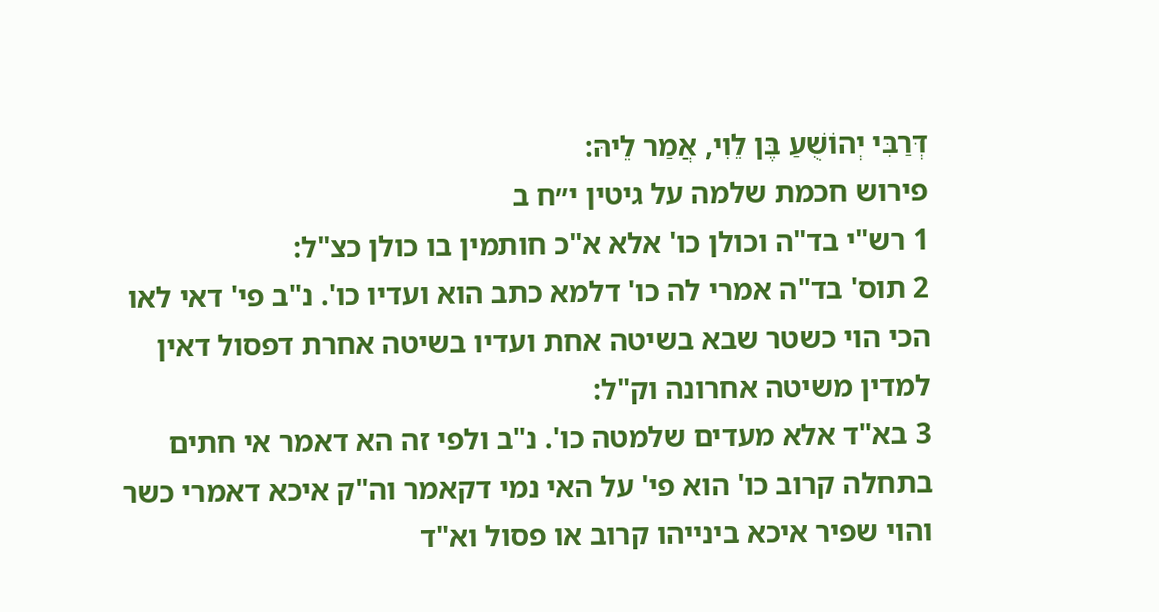דְּרַבִּי יְהוֹשֻׁעַ בֶּן לֵוִי, אֲמַר לֵיהּ:
פירוש חכמת שלמה על גיטין י״ח ב
1 רש"י בד"ה וכולן כו' אלא א"כ חותמין בו כולן כצ"ל:
2 תוס' בד"ה אמרי לה כו' דלמא כתב הוא ועדיו כו'. נ"ב פי' דאי לאו הכי הוי כשטר שבא בשיטה אחת ועדיו בשיטה אחרת דפסול דאין למדין משיטה אחרונה וק"ל:
3 בא"ד אלא מעדים שלמטה כו'. נ"ב ולפי זה הא דאמר אי חתים בתחלה קרוב כו' הוא פי' על האי נמי דקאמר וה"ק איכא דאמרי כשר והוי שפיר איכא בינייהו קרוב או פסול וא"ד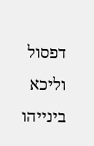דפסול וליכא בינייהו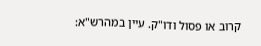קרוב או פסול ודו"ק. עיין במהרש"א: